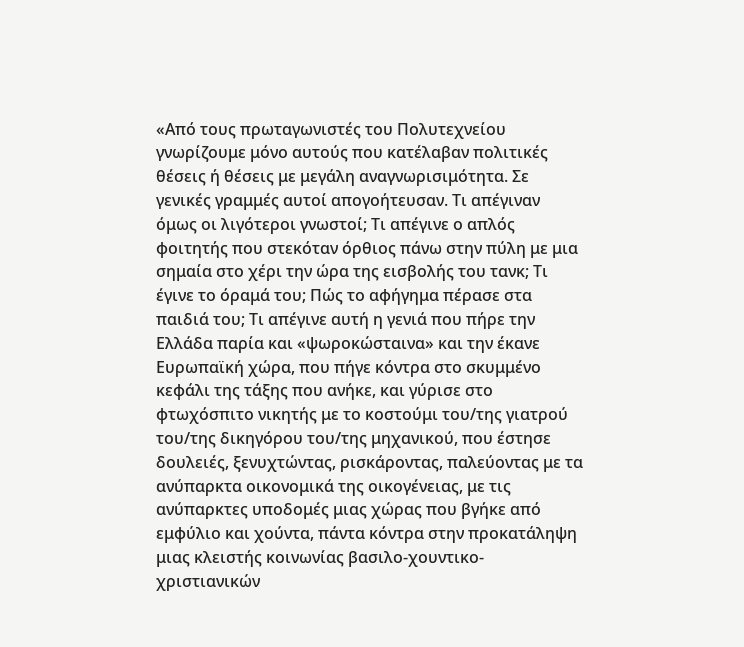«Από τους πρωταγωνιστές του Πολυτεχνείου γνωρίζουμε μόνο αυτούς που κατέλαβαν πολιτικές θέσεις ή θέσεις με μεγάλη αναγνωρισιμότητα. Σε γενικές γραμμές αυτοί απογοήτευσαν. Τι απέγιναν όμως οι λιγότεροι γνωστοί; Τι απέγινε ο απλός φοιτητής που στεκόταν όρθιος πάνω στην πύλη με μια σημαία στο χέρι την ώρα της εισβολής του τανκ; Τι έγινε το όραμά του; Πώς το αφήγημα πέρασε στα παιδιά του; Τι απέγινε αυτή η γενιά που πήρε την Ελλάδα παρία και «ψωροκώσταινα» και την έκανε Ευρωπαϊκή χώρα, που πήγε κόντρα στο σκυμμένο κεφάλι της τάξης που ανήκε, και γύρισε στο φτωχόσπιτο νικητής με το κοστούμι του/της γιατρού του/της δικηγόρου του/της μηχανικού, που έστησε δουλειές, ξενυχτώντας, ρισκάροντας, παλεύοντας με τα ανύπαρκτα οικονομικά της οικογένειας, με τις ανύπαρκτες υποδομές μιας χώρας που βγήκε από εμφύλιο και χούντα, πάντα κόντρα στην προκατάληψη μιας κλειστής κοινωνίας βασιλο-χουντικο-χριστιανικών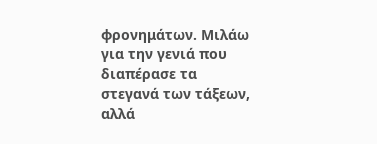φρονημάτων. Μιλάω για την γενιά που διαπέρασε τα στεγανά των τάξεων, αλλά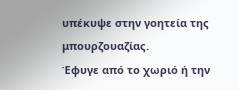υπέκυψε στην γοητεία της μπουρζουαζίας.
Έφυγε από το χωριό ή την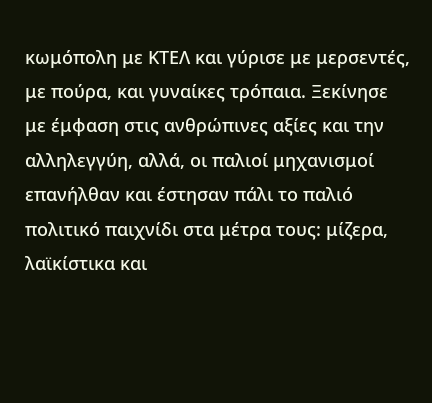κωμόπολη με ΚΤΕΛ και γύρισε με μερσεντές, με πούρα, και γυναίκες τρόπαια. Ξεκίνησε με έμφαση στις ανθρώπινες αξίες και την αλληλεγγύη, αλλά, οι παλιοί μηχανισμοί επανήλθαν και έστησαν πάλι το παλιό πολιτικό παιχνίδι στα μέτρα τους: μίζερα, λαϊκίστικα και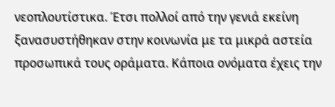νεοπλουτίστικα. Έτσι πολλοί από την γενιά εκείνη ξανασυστήθηκαν στην κοινωνία με τα μικρά αστεία προσωπικά τους οράματα. Κάποια ονόματα έχεις την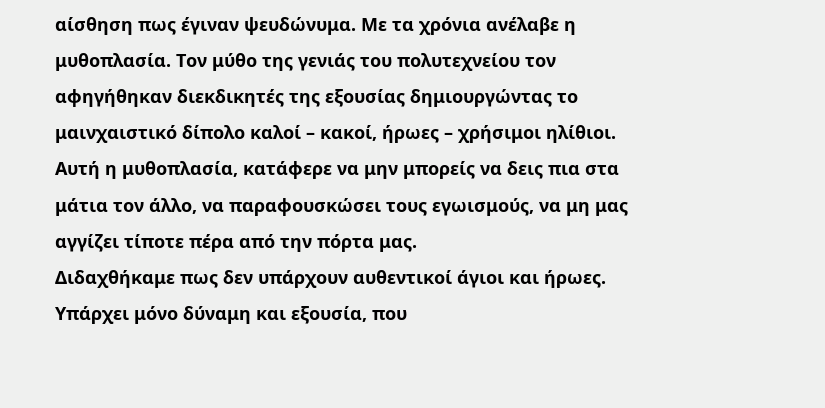αίσθηση πως έγιναν ψευδώνυμα. Με τα χρόνια ανέλαβε η μυθοπλασία. Τον μύθο της γενιάς του πολυτεχνείου τον αφηγήθηκαν διεκδικητές της εξουσίας δημιουργώντας το μαινχαιστικό δίπολο καλοί – κακοί, ήρωες – χρήσιμοι ηλίθιοι. Αυτή η μυθοπλασία, κατάφερε να μην μπορείς να δεις πια στα μάτια τον άλλο, να παραφουσκώσει τους εγωισμούς, να μη μας αγγίζει τίποτε πέρα από την πόρτα μας.
Διδαχθήκαμε πως δεν υπάρχουν αυθεντικοί άγιοι και ήρωες. Υπάρχει μόνο δύναμη και εξουσία, που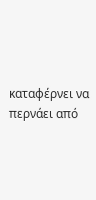καταφέρνει να περνάει από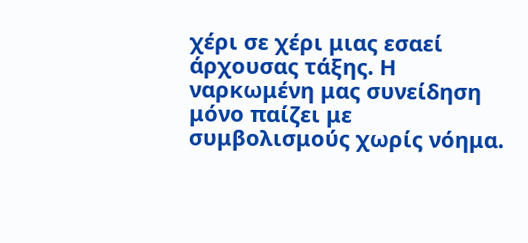χέρι σε χέρι μιας εσαεί άρχουσας τάξης. Η ναρκωμένη μας συνείδηση μόνο παίζει με συμβολισμούς χωρίς νόημα.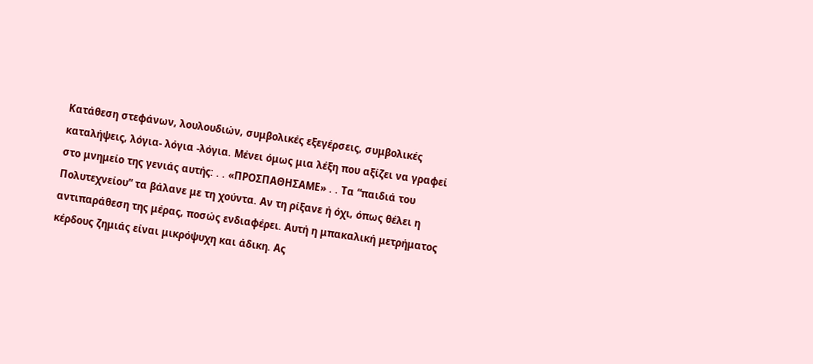Κατάθεση στεφάνων, λουλουδιών, συμβολικές εξεγέρσεις, συμβολικές καταλήψεις, λόγια- λόγια -λόγια. Μένει όμως μια λέξη που αξίζει να γραφεί στο μνημείο της γενιάς αυτής: . . «ΠΡΟΣΠΑΘΗΣΑΜΕ» . . Τα “παιδιά του Πολυτεχνείου” τα βάλανε με τη χούντα. Aν τη ρίξανε ή όχι, όπως θέλει η αντιπαράθεση της μέρας, ποσώς ενδιαφέρει. Αυτή η μπακαλική μετρήματος κέρδους ζημιάς είναι μικρόψυχη και άδικη. Ας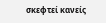σκεφτεί κανείς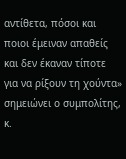αντίθετα, πόσοι και ποιοι έμειναν απαθείς και δεν έκαναν τίποτε για να ρίξουν τη χούντα» σημειώνει ο συμπολίτης, κ.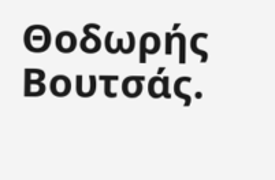Θοδωρής Βουτσάς.